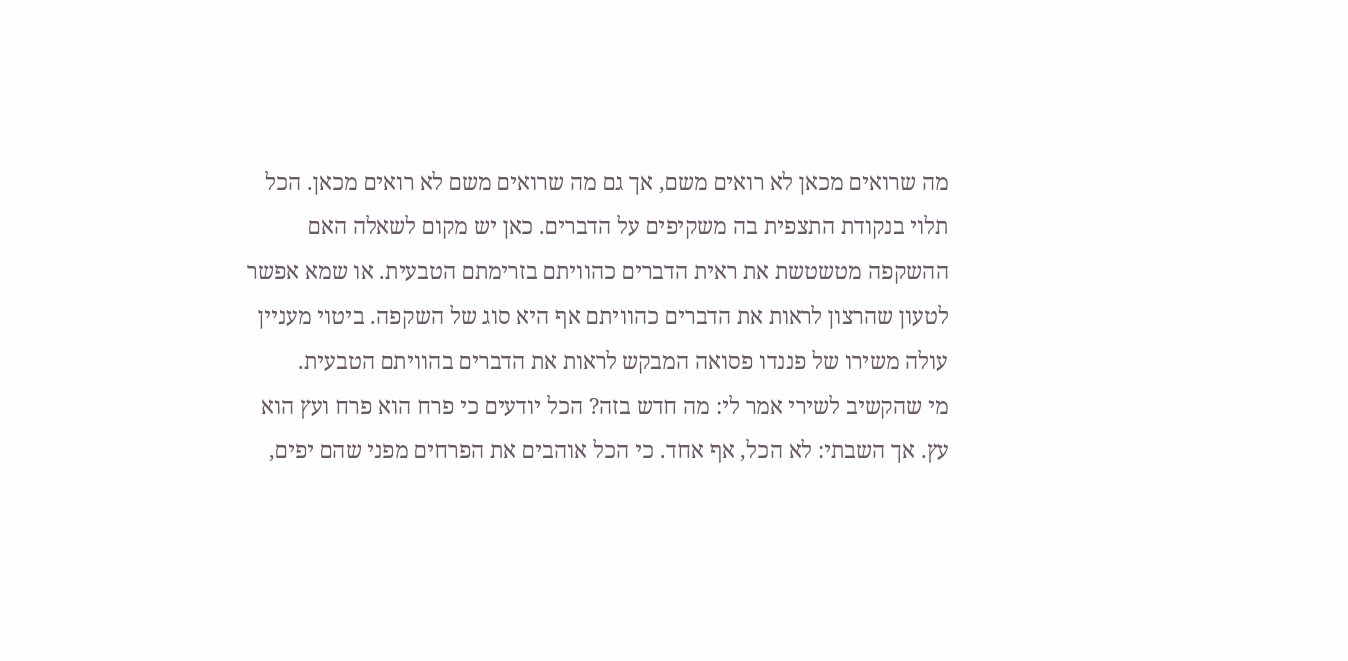מה שרואים מכאן לא רואים משם, אך גם מה שרואים משם לא רואים מכאן. הכל תלוי בנקודת התצפית בה משקיפים על הדברים. כאן יש מקום לשאלה האם ההשקפה מטשטשת את ראית הדברים כהוויתם בזרימתם הטבעית. או שמא אפשר לטעון שהרצון לראות את הדברים כהוויתם אף היא סוג של השקפה. ביטוי מעניין עולה משירו של פננדו פסואה המבקש לראות את הדברים בהוויתם הטבעית.
מי שהקשיב לשירי אמר לי: מה חדש בזה? הכל יודעים כי פרח הוא פרח ועץ הוא עץ. אך השבתי: לא הכל, אף אחד. כי הכל אוהבים את הפרחים מפני שהם יפים,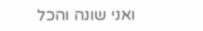ואני שונה והכל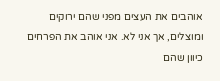אוהבים את העצים מפני שהם ירוקים ומוצלים, אך אני לא. אני אוהב את הפרחים כיוון שהם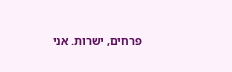פרחים, ישרות. אני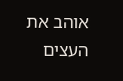אוהב את העצים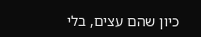כיון שהם עצים, בלי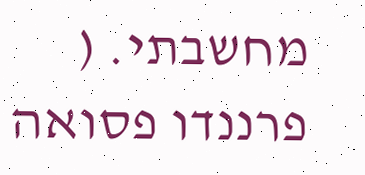מחשבתי. ( פרננדו פסואה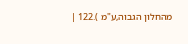מהחלון הגבוה,ע"מ ).122 |